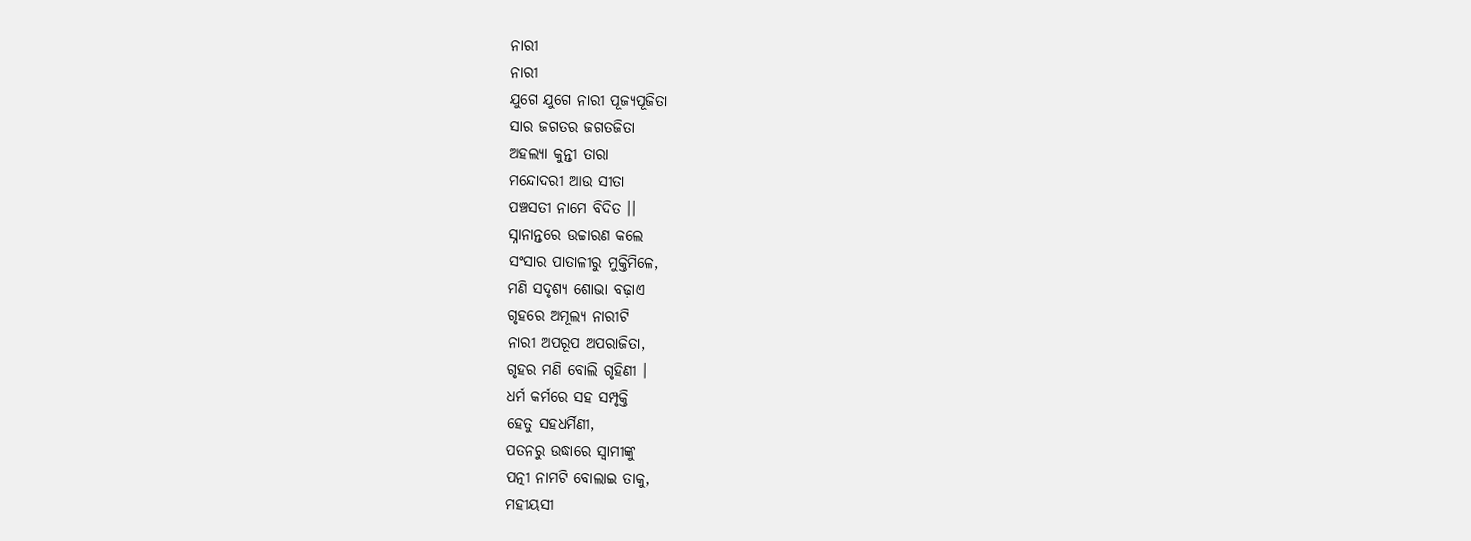ନାରୀ
ନାରୀ
ଯୁଗେ ଯୁଗେ ନାରୀ ପୂଜ୍ୟପୂଜିତା
ସାର ଜଗତର ଜଗତଜିତା
ଅହଲ୍ୟା କୁନ୍ତୀ ତାରା
ମନ୍ଦୋଦରୀ ଆଉ ସୀତା
ପଞ୍ଚସତୀ ନାମେ ବିଦିତ ।।
ସ୍ନାନାନ୍ତରେ ଉଚ୍ଚାରଣ କଲେ
ସଂସାର ପାତାଳୀରୁ ମୁକ୍ତିମିଳେ,
ମଣି ସଦୃଶ୍ୟ ଶୋଭା ବଢ଼ାଏ
ଗୃହରେ ଅମୂଲ୍ୟ ନାରୀଟି
ନାରୀ ଅପରୂପ ଅପରାଜିତା,
ଗୃହର ମଣି ବୋଲି ଗୃହିଣୀ ।
ଧର୍ମ କର୍ମରେ ସହ ସମ୍ପୃକ୍ତି
ହେତୁ ସହଧର୍ମିଣୀ,
ପତନରୁ ଉଦ୍ଧାରେ ସ୍ୱାମୀଙ୍କୁ
ପତ୍ନୀ ନାମଟି ବୋଲାଇ ତାକୁ,
ମହୀୟସୀ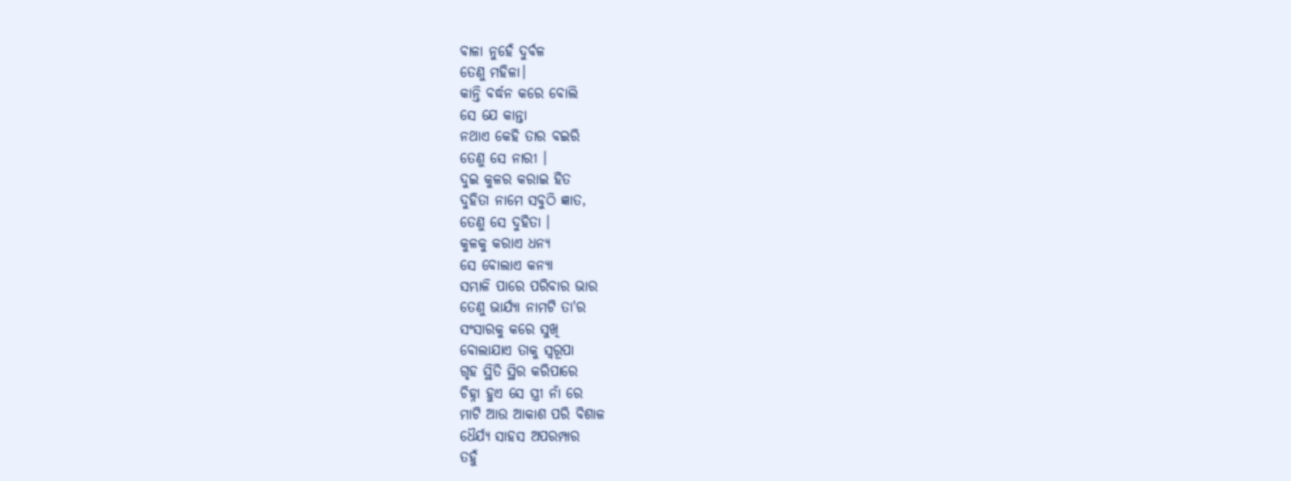ବାଳା ନୁହେଁ ଦୁର୍ବଳ
ତେଣୁ ମହିଳା।
କାନ୍ତି ବର୍ଦ୍ଧନ କରେ ବୋଲି
ସେ ଯେ କାନ୍ତା
ନଥାଏ କେହି ତାର ବଇରି
ତେଣୁ ସେ ନାରୀ ।
ଦୁଇ କୁଳର କରାଇ ହିତ
ଦୁହିତା ନାମେ ସବୁଠି ଜ୍ଞାତ,
ତେଣୁ ସେ ଦୁହିତା ।
କୁଳକୁ କରାଏ ଧନ୍ୟ
ସେ ବୋଲାଏ କନ୍ୟା
ସମ୍ଭାଳି ପାରେ ପରିବାର ଭାର
ତେଣୁ ଭାର୍ଯ୍ୟା ନାମଟି ତା'ର
ସଂସାରକୁ କରେ ସୁଖି
ବୋଲାଯାଏ ତାକୁ ସ୍ୱରୂପା
ଗୃହ ସ୍ଥିତି ସ୍ଥିର କରିପାରେ
ଚିହ୍ନା ହୁଏ ସେ ସ୍ତ୍ରୀ ନାଁ ରେ
ମାଟି ଆଉ ଆକାଶ ପରି ବିଶାଳ
ଧୈର୍ଯ୍ୟ ସାହସ ଅପରମ୍ପାର
ତହୁଁ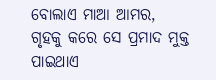ବୋଲାଏ ମାଆ ଆମର,
ଗୃହକୁ କରେ ସେ ପ୍ରମାଦ ମୁକ୍ତ
ପାଇଥାଏ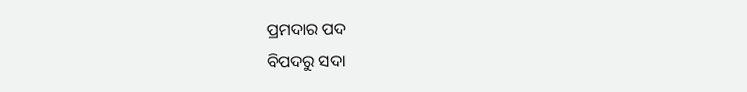ପ୍ରମଦାର ପଦ
ବିପଦରୁ ସଦା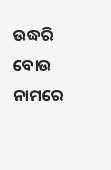ଉଦ୍ଧରି
ବୋଉ ନାମରେ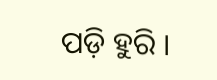ପଡ଼ି ହୁରି ।